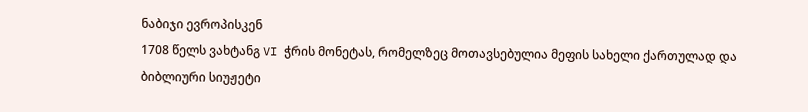ნაბიჯი ევროპისკენ
1708 წელს ვახტანგ VI ჭრის მონეტას, რომელზეც მოთავსებულია მეფის სახელი ქართულად და ბიბლიური სიუჟეტი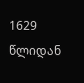1629 წლიდან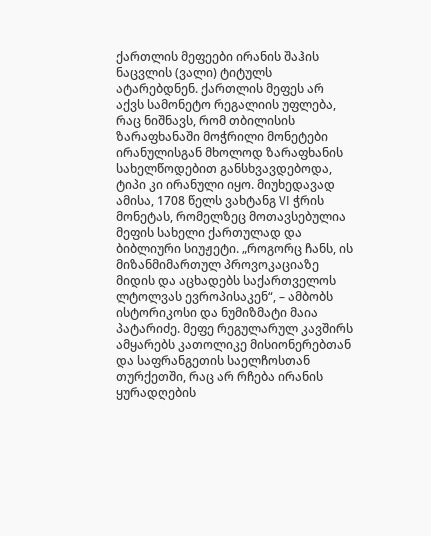ქართლის მეფეები ირანის შაჰის ნაცვლის (ვალი) ტიტულს ატარებდნენ. ქართლის მეფეს არ აქვს სამონეტო რეგალიის უფლება, რაც ნიშნავს, რომ თბილისის ზარაფხანაში მოჭრილი მონეტები ირანულისგან მხოლოდ ზარაფხანის სახელწოდებით განსხვავდებოდა, ტიპი კი ირანული იყო. მიუხედავად ამისა, 1708 წელს ვახტანგ VI ჭრის მონეტას, რომელზეც მოთავსებულია მეფის სახელი ქართულად და ბიბლიური სიუჟეტი. „როგორც ჩანს, ის მიზანმიმართულ პროვოკაციაზე მიდის და აცხადებს საქართველოს ლტოლვას ევროპისაკენ“, – ამბობს ისტორიკოსი და ნუმიზმატი მაია პატარიძე. მეფე რეგულარულ კავშირს ამყარებს კათოლიკე მისიონერებთან და საფრანგეთის საელჩოსთან თურქეთში, რაც არ რჩება ირანის ყურადღების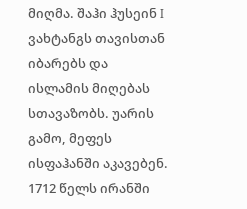მიღმა. შაჰი ჰუსეინ I ვახტანგს თავისთან იბარებს და ისლამის მიღებას სთავაზობს. უარის გამო, მეფეს ისფაჰანში აკავებენ. 1712 წელს ირანში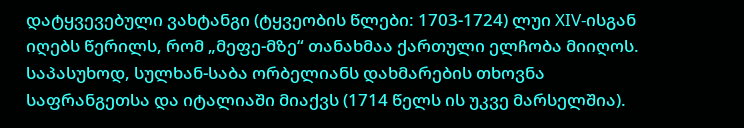დატყვევებული ვახტანგი (ტყვეობის წლები: 1703-1724) ლუი XIV-ისგან იღებს წერილს, რომ „მეფე-მზე“ თანახმაა ქართული ელჩობა მიიღოს. საპასუხოდ, სულხან-საბა ორბელიანს დახმარების თხოვნა საფრანგეთსა და იტალიაში მიაქვს (1714 წელს ის უკვე მარსელშია).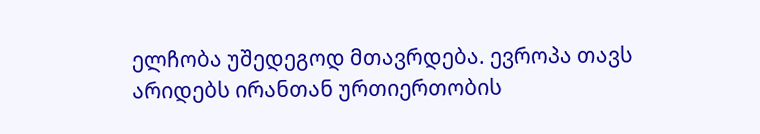ელჩობა უშედეგოდ მთავრდება. ევროპა თავს არიდებს ირანთან ურთიერთობის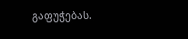გაფუჭებას.